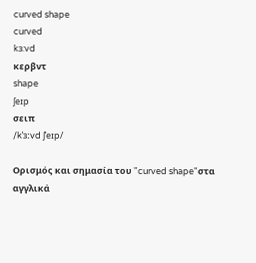curved shape
curved
kɜ:vd
κερβντ
shape
ʃeɪp
σειπ
/kˈɜːvd ʃˈeɪp/

Ορισμός και σημασία του "curved shape"στα αγγλικά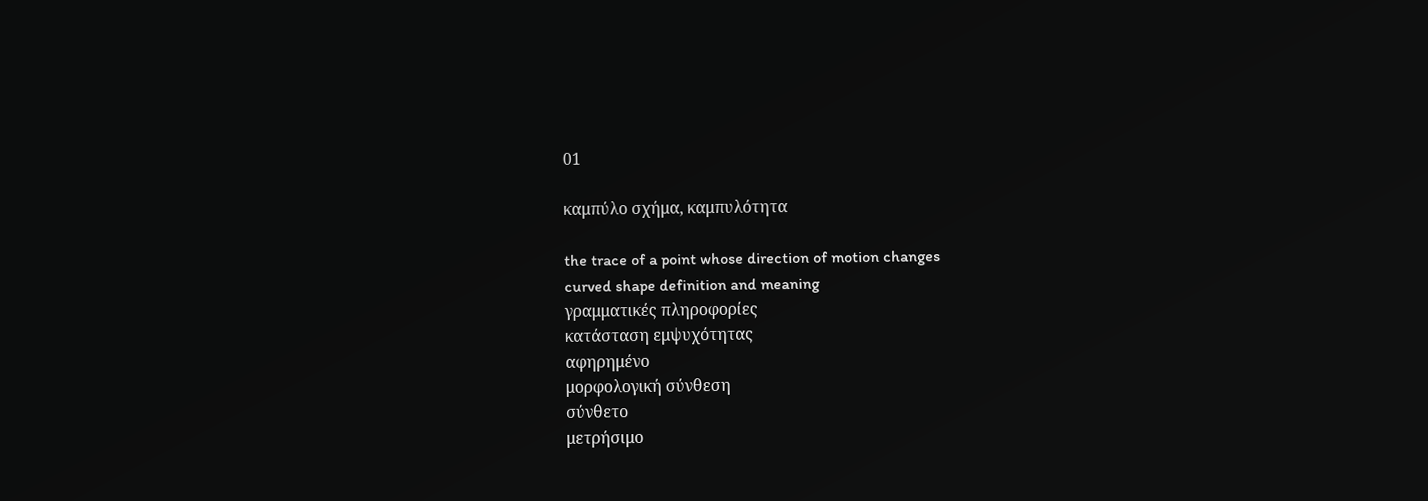01

καμπύλο σχήμα, καμπυλότητα

the trace of a point whose direction of motion changes
curved shape definition and meaning
γραμματικές πληροφορίες
κατάσταση εμψυχότητας
αφηρημένο
μορφολογική σύνθεση
σύνθετο
μετρήσιμο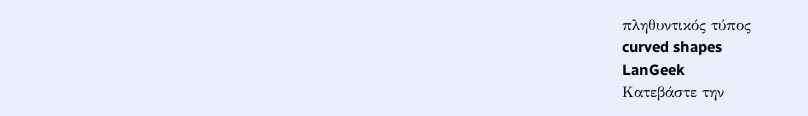πληθυντικός τύπος
curved shapes
LanGeek
Κατεβάστε την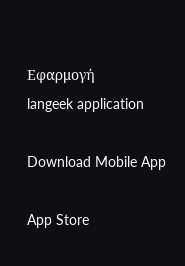Εφαρμογή
langeek application

Download Mobile App

App Store